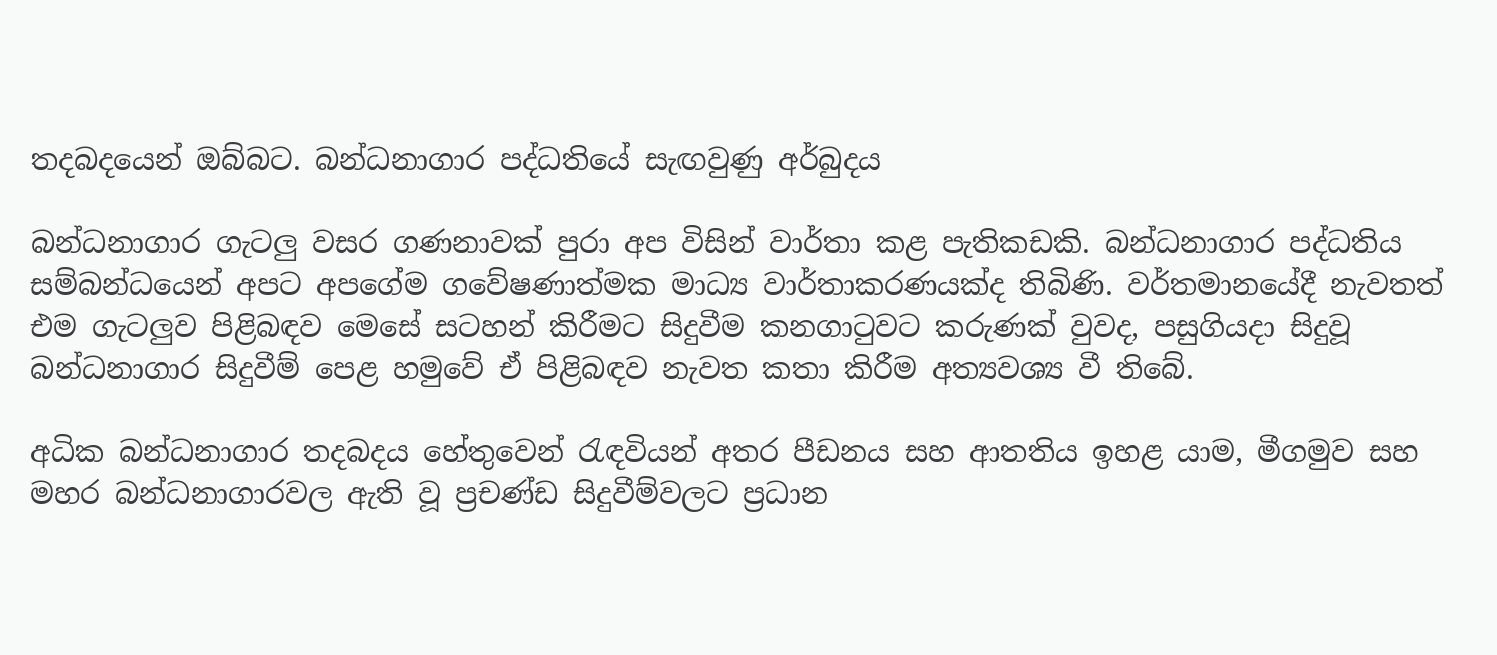තදබදයෙන් ඔබ්බට. බන්ධනාගාර පද්ධතියේ සැඟවුණු අර්බුදය

බන්ධනාගාර ගැටලු වසර ගණනාවක් පුරා අප විසින් වාර්තා කළ පැතිකඩකි. බන්ධනාගාර පද්ධතිය සම්බන්ධයෙන් අපට අපගේම ගවේෂණාත්මක මාධ්‍ය වාර්තාකරණයක්ද තිබිණි. වර්තමානයේදී නැවතත් එම ගැටලුව පිළිබඳව මෙසේ සටහන් කිරීමට සිදුවීම කනගාටුවට කරුණක් වුවද, පසුගියදා සිදුවූ බන්ධනාගාර සිදුවීම් පෙළ හමුවේ ඒ පිළිබඳව නැවත කතා කිරීම අත්‍යවශ්‍ය වී තිබේ.

අධික බන්ධනාගාර තදබදය හේතුවෙන් රැඳවියන් අතර පීඩනය සහ ආතතිය ඉහළ යාම, මීගමුව සහ මහර බන්ධනාගාරවල ඇති වූ ප්‍රචණ්ඩ සිදුවීම්වලට ප්‍රධාන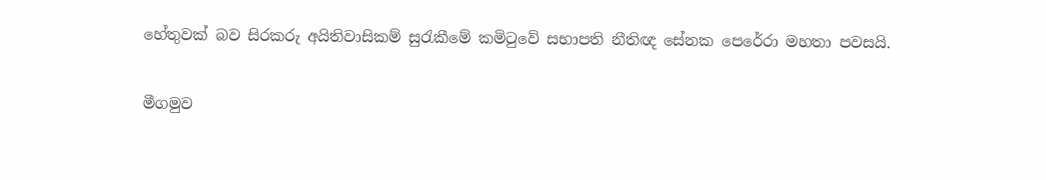හේතුවක් බව සිරකරු අයිතිවාසිකම් සුරැකීමේ කමිටුවේ සභාපති නීතිඥ සේනක පෙරේරා මහතා පවසයි.

මීගමුව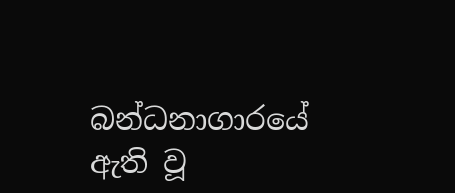බන්ධනාගාරයේ ඇති වූ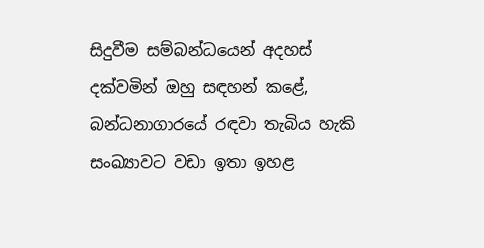සිදුවීම සම්බන්ධයෙන් අදහස් දක්වමින් ඔහු සඳහන් කළේ, බන්ධනාගාරයේ රඳවා තැබිය හැකි සංඛ්‍යාවට වඩා ඉතා ඉහළ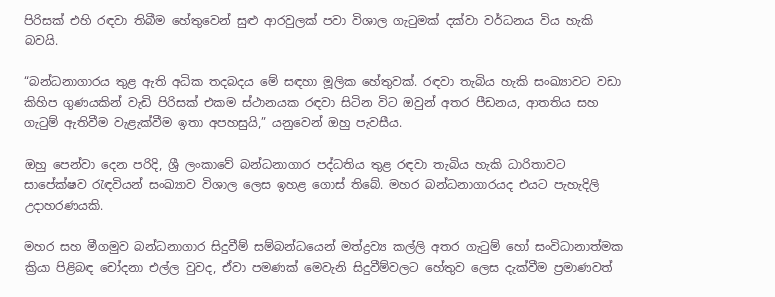පිරිසක් එහි රඳවා තිබීම හේතුවෙන් සුළු ආරවුලක් පවා විශාල ගැටුමක් දක්වා වර්ධනය විය හැකි බවයි.

“බන්ධනාගාරය තුළ ඇති අධික තදබදය මේ සඳහා මූලික හේතුවක්. රඳවා තැබිය හැකි සංඛ්‍යාවට වඩා කිහිප ගුණයකින් වැඩි පිරිසක් එකම ස්ථානයක රඳවා සිටින විට ඔවුන් අතර පීඩනය, ආතතිය සහ ගැටුම් ඇතිවීම වැළැක්වීම ඉතා අපහසුයි,” යනුවෙන් ඔහු පැවසීය.

ඔහු පෙන්වා දෙන පරිදි, ශ්‍රී ලංකාවේ බන්ධනාගාර පද්ධතිය තුළ රඳවා තැබිය හැකි ධාරිතාවට සාපේක්ෂව රැඳවියන් සංඛ්‍යාව විශාල ලෙස ඉහළ ගොස් තිබේ. මහර බන්ධනාගාරයද එයට පැහැදිලි උදාහරණයකි.

මහර සහ මීගමුව බන්ධනාගාර සිදුවීම් සම්බන්ධයෙන් මත්ද්‍රව්‍ය කල්ලි අතර ගැටුම් හෝ සංවිධානාත්මක ක්‍රියා පිළිබඳ චෝදනා එල්ල වුවද, ඒවා පමණක් මෙවැනි සිදුවීම්වලට හේතුව ලෙස දැක්වීම ප්‍රමාණවත්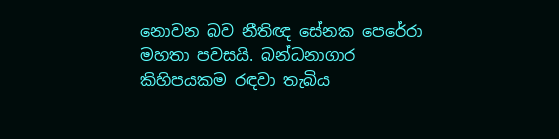නොවන බව නීතිඥ සේනක පෙරේරා මහතා පවසයි. බන්ධනාගාර කිහිපයකම රඳවා තැබිය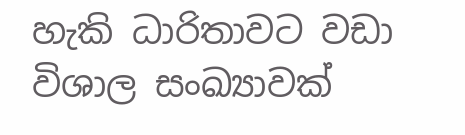හැකි ධාරිතාවට වඩා විශාල සංඛ්‍යාවක්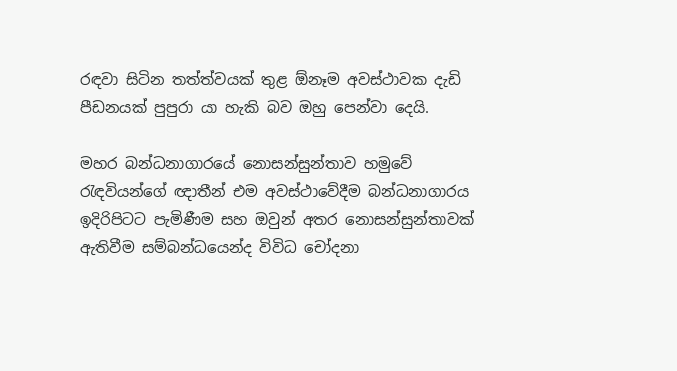රඳවා සිටින තත්ත්වයක් තුළ ඕනෑම අවස්ථාවක දැඩි පීඩනයක් පුපුරා යා හැකි බව ඔහු පෙන්වා දෙයි.

මහර බන්ධනාගාරයේ නොසන්සුන්තාව හමුවේ රැඳවියන්ගේ ඥාතීන් එම අවස්ථාවේදීම බන්ධනාගාරය ඉදිරිපිටට පැමිණීම සහ ඔවුන් අතර නොසන්සුන්තාවක් ඇතිවීම සම්බන්ධයෙන්ද විවිධ චෝදනා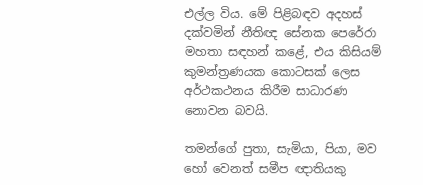එල්ල විය. මේ පිළිබඳව අදහස් දක්වමින් නීතිඥ සේනක පෙරේරා මහතා සඳහන් කළේ, එය කිසියම් කුමන්ත්‍රණයක කොටසක් ලෙස අර්ථකථනය කිරීම සාධාරණ නොවන බවයි.

තමන්ගේ පුතා, සැමියා, පියා, මව හෝ වෙනත් සමීප ඥාතියකු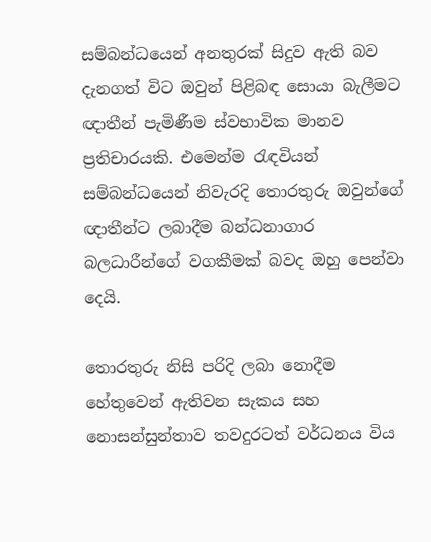සම්බන්ධයෙන් අනතුරක් සිදුව ඇති බව දැනගත් විට ඔවුන් පිළිබඳ සොයා බැලීමට ඥාතීන් පැමිණීම ස්වභාවික මානව ප්‍රතිචාරයකි. එමෙන්ම රැඳවියන් සම්බන්ධයෙන් නිවැරදි තොරතුරු ඔවුන්ගේ ඥාතීන්ට ලබාදීම බන්ධනාගාර බලධාරීන්ගේ වගකීමක් බවද ඔහු පෙන්වා දෙයි.

තොරතුරු නිසි පරිදි ලබා නොදීම හේතුවෙන් ඇතිවන සැකය සහ නොසන්සුන්තාව තවදුරටත් වර්ධනය විය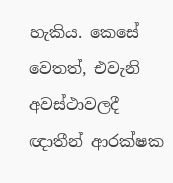හැකිය. කෙසේ වෙතත්, එවැනි අවස්ථාවලදී ඥාතීන් ආරක්ෂක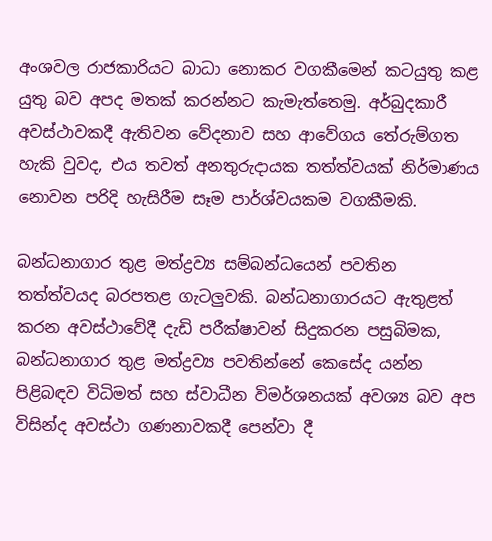අංශවල රාජකාරියට බාධා නොකර වගකීමෙන් කටයුතු කළ යුතු බව අපද මතක් කරන්නට කැමැත්තෙමු. අර්බුදකාරී අවස්ථාවකදී ඇතිවන වේදනාව සහ ආවේගය තේරුම්ගත හැකි වුවද, එය තවත් අනතුරුදායක තත්ත්වයක් නිර්මාණය නොවන පරිදි හැසිරීම සෑම පාර්ශ්වයකම වගකීමකි.

බන්ධනාගාර තුළ මත්ද්‍රව්‍ය සම්බන්ධයෙන් පවතින තත්ත්වයද බරපතළ ගැටලුවකි. බන්ධනාගාරයට ඇතුළත් කරන අවස්ථාවේදී දැඩි පරීක්ෂාවන් සිදුකරන පසුබිමක, බන්ධනාගාර තුළ මත්ද්‍රව්‍ය පවතින්නේ කෙසේද යන්න පිළිබඳව විධිමත් සහ ස්වාධීන විමර්ශනයක් අවශ්‍ය බව අප විසින්ද අවස්ථා ගණනාවකදී පෙන්වා දී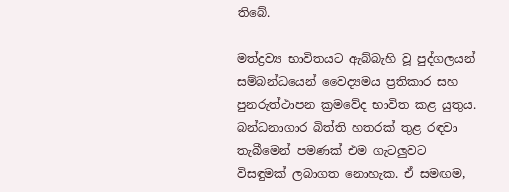තිබේ.

මත්ද්‍රව්‍ය භාවිතයට ඇබ්බැහි වූ පුද්ගලයන් සම්බන්ධයෙන් වෛද්‍යමය ප්‍රතිකාර සහ පුනරුත්ථාපන ක්‍රමවේද භාවිත කළ යුතුය. බන්ධනාගාර බිත්ති හතරක් තුළ රඳවා තැබීමෙන් පමණක් එම ගැටලුවට විසඳුමක් ලබාගත නොහැක. ඒ සමඟම,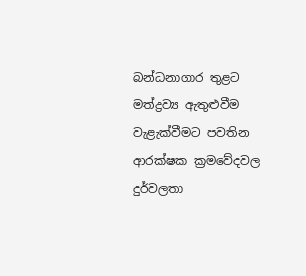බන්ධනාගාර තුළට මත්ද්‍රව්‍ය ඇතුළුවීම වැළැක්වීමට පවතින ආරක්ෂක ක්‍රමවේදවල දුර්වලතා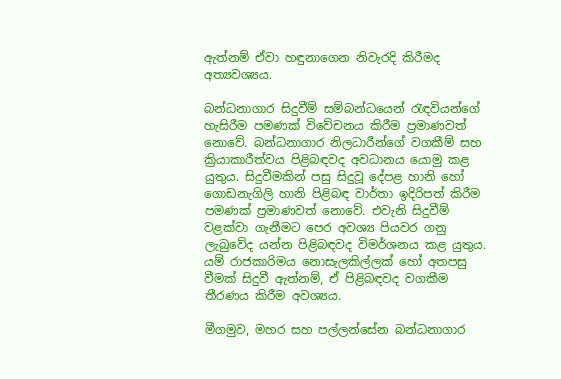ඇත්නම් ඒවා හඳුනාගෙන නිවැරදි කිරීමද අත්‍යවශ්‍යය.

බන්ධනාගාර සිදුවීම් සම්බන්ධයෙන් රැඳවියන්ගේ හැසිරීම පමණක් විවේචනය කිරීම ප්‍රමාණවත් නොවේ. බන්ධනාගාර නිලධාරීන්ගේ වගකීම් සහ ක්‍රියාකාරීත්වය පිළිබඳවද අවධානය යොමු කළ යුතුය. සිදුවීමකින් පසු සිදුවූ දේපළ හානි හෝ ගොඩනැගිලි හානි පිළිබඳ වාර්තා ඉදිරිපත් කිරීම පමණක් ප්‍රමාණවත් නොවේ. එවැනි සිදුවීම් වළක්වා ගැනීමට පෙර අවශ්‍ය පියවර ගනු ලැබුවේද යන්න පිළිබඳවද විමර්ශනය කළ යුතුය. යම් රාජකාරිමය නොසැලකිල්ලක් හෝ අතපසු වීමක් සිදුවී ඇත්නම්, ඒ පිළිබඳවද වගකීම තීරණය කිරීම අවශ්‍යය.

මීගමුව, මහර සහ පල්ලන්සේන බන්ධනාගාර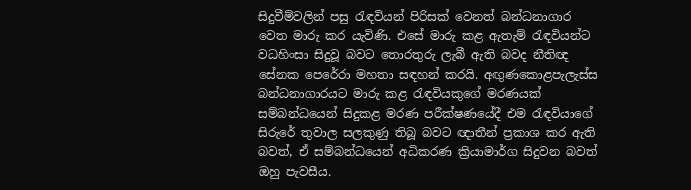සිදුවීම්වලින් පසු රැඳවියන් පිරිසක් වෙනත් බන්ධනාගාර වෙත මාරු කර යැවිණි. එසේ මාරු කළ ඇතැම් රැඳවියන්ට වධහිංසා සිදුවූ බවට තොරතුරු ලැබී ඇති බවද නීතිඥ සේනක පෙරේරා මහතා සඳහන් කරයි. අඟුණකොළපැලැස්ස බන්ධනාගාරයට මාරු කළ රැඳවියකුගේ මරණයක් සම්බන්ධයෙන් සිදුකළ මරණ පරීක්ෂණයේදී එම රැඳවියාගේ සිරුරේ තුවාල සලකුණු තිබූ බවට ඥාතීන් ප්‍රකාශ කර ඇති බවත්, ඒ සම්බන්ධයෙන් අධිකරණ ක්‍රියාමාර්ග සිදුවන බවත් ඔහු පැවසීය.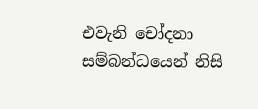එවැනි චෝදනා සම්බන්ධයෙන් නිසි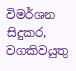විමර්ශන සිදුකර, වගකිවයුතු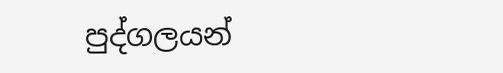පුද්ගලයන්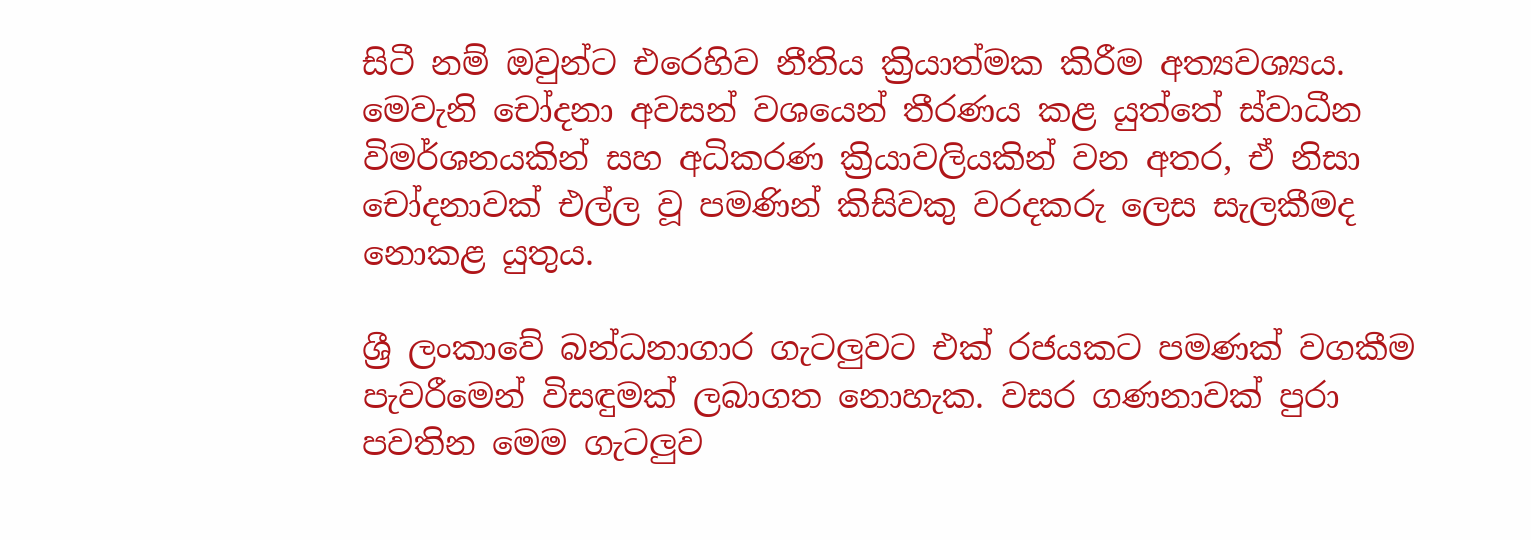සිටී නම් ඔවුන්ට එරෙහිව නීතිය ක්‍රියාත්මක කිරීම අත්‍යවශ්‍යය. මෙවැනි චෝදනා අවසන් වශයෙන් තීරණය කළ යුත්තේ ස්වාධීන විමර්ශනයකින් සහ අධිකරණ ක්‍රියාවලියකින් වන අතර, ඒ නිසා චෝදනාවක් එල්ල වූ පමණින් කිසිවකු වරදකරු ලෙස සැලකීමද නොකළ යුතුය.

ශ්‍රී ලංකාවේ බන්ධනාගාර ගැටලුවට එක් රජයකට පමණක් වගකීම පැවරීමෙන් විසඳුමක් ලබාගත නොහැක. වසර ගණනාවක් පුරා පවතින මෙම ගැටලුව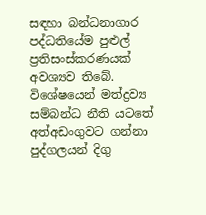සඳහා බන්ධනාගාර පද්ධතියේම පුළුල් ප්‍රතිසංස්කරණයක් අවශ්‍යව තිබේ. විශේෂයෙන් මත්ද්‍රව්‍ය සම්බන්ධ නීති යටතේ අත්අඩංගුවට ගන්නා පුද්ගලයන් දිගු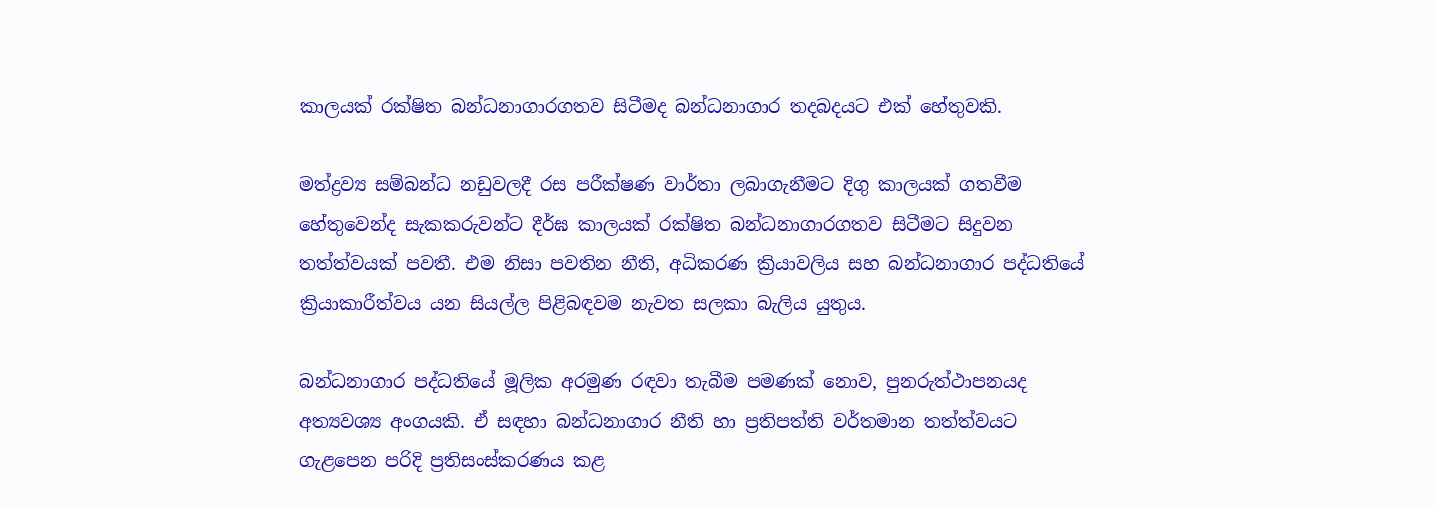කාලයක් රක්ෂිත බන්ධනාගාරගතව සිටීමද බන්ධනාගාර තදබදයට එක් හේතුවකි.

මත්ද්‍රව්‍ය සම්බන්ධ නඩුවලදී රස පරීක්ෂණ වාර්තා ලබාගැනීමට දිගු කාලයක් ගතවීම හේතුවෙන්ද සැකකරුවන්ට දීර්ඝ කාලයක් රක්ෂිත බන්ධනාගාරගතව සිටීමට සිදුවන තත්ත්වයක් පවතී. එම නිසා පවතින නීති, අධිකරණ ක්‍රියාවලිය සහ බන්ධනාගාර පද්ධතියේ ක්‍රියාකාරීත්වය යන සියල්ල පිළිබඳවම නැවත සලකා බැලිය යුතුය.

බන්ධනාගාර පද්ධතියේ මූලික අරමුණ රඳවා තැබීම පමණක් නොව, පුනරුත්ථාපනයද අත්‍යවශ්‍ය අංගයකි. ඒ සඳහා බන්ධනාගාර නීති හා ප්‍රතිපත්ති වර්තමාන තත්ත්වයට ගැළපෙන පරිදි ප්‍රතිසංස්කරණය කළ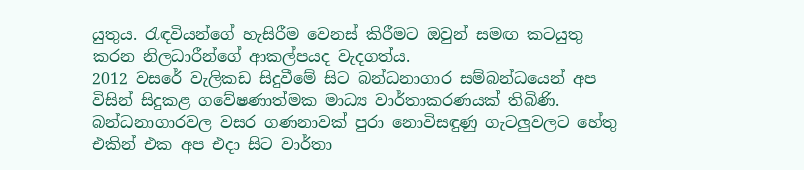යුතුය. රැඳවියන්ගේ හැසිරීම වෙනස් කිරීමට ඔවුන් සමඟ කටයුතු කරන නිලධාරීන්ගේ ආකල්පයද වැදගත්ය.
2012 වසරේ වැලිකඩ සිදුවීමේ සිට බන්ධනාගාර සම්බන්ධයෙන් අප විසින් සිදුකළ ගවේෂණාත්මක මාධ්‍ය වාර්තාකරණයක් තිබිණි. බන්ධනාගාරවල වසර ගණනාවක් පුරා නොවිසඳුණු ගැටලුවලට හේතු එකින් එක අප එදා සිට වාර්තා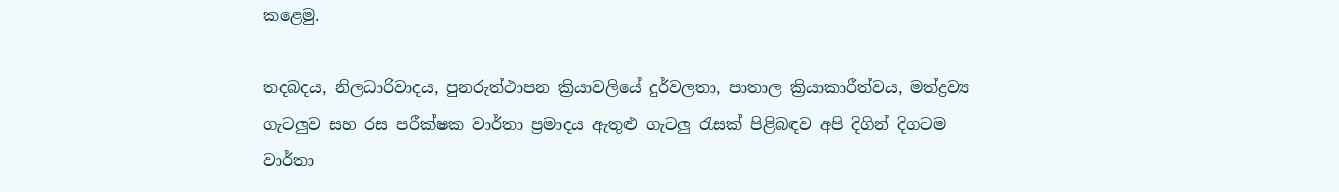කළෙමු.

තදබදය, නිලධාරිවාදය, පුනරුත්ථාපන ක්‍රියාවලියේ දුර්වලතා, පාතාල ක්‍රියාකාරීත්වය, මත්ද්‍රව්‍ය ගැටලුව සහ රස පරීක්ෂක වාර්තා ප්‍රමාදය ඇතුළු ගැටලු රැසක් පිළිබඳව අපි දිගින් දිගටම වාර්තා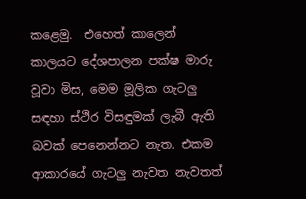කළෙමු.  එහෙත් කාලෙන් කාලයට දේශපාලන පක්ෂ මාරු වූවා මිස, මෙම මූලික ගැටලු සඳහා ස්ථිර විසඳුමක් ලැබී ඇති බවක් පෙනෙන්නට නැත. එකම ආකාරයේ ගැටලු නැවත නැවතත්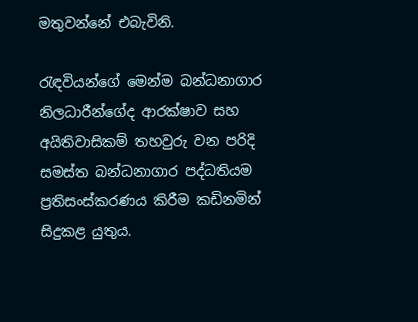මතුවන්නේ එබැවිනි.

රැඳවියන්ගේ මෙන්ම බන්ධනාගාර නිලධාරීන්ගේද ආරක්ෂාව සහ අයිතිවාසිකම් තහවුරු වන පරිදි සමස්ත බන්ධනාගාර පද්ධතියම ප්‍රතිසංස්කරණය කිරීම කඩිනමින් සිදුකළ යුතුය.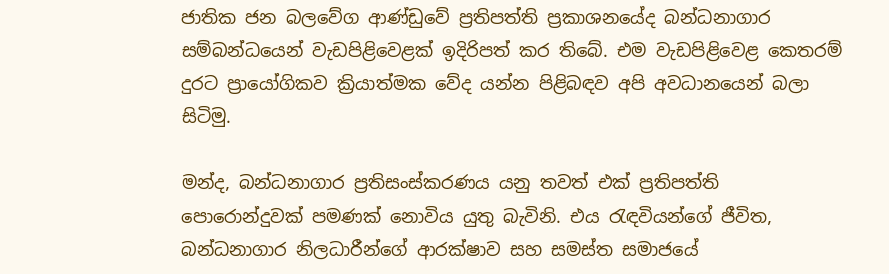ජාතික ජන බලවේග ආණ්ඩුවේ ප්‍රතිපත්ති ප්‍රකාශනයේද බන්ධනාගාර සම්බන්ධයෙන් වැඩපිළිවෙළක් ඉදිරිපත් කර තිබේ. එම වැඩපිළිවෙළ කෙතරම් දුරට ප්‍රායෝගිකව ක්‍රියාත්මක වේද යන්න පිළිබඳව අපි අවධානයෙන් බලා සිටිමු.

මන්ද, බන්ධනාගාර ප්‍රතිසංස්කරණය යනු තවත් එක් ප්‍රතිපත්ති පොරොන්දුවක් පමණක් නොවිය යුතු බැවිනි. එය රැඳවියන්ගේ ජීවිත, බන්ධනාගාර නිලධාරීන්ගේ ආරක්ෂාව සහ සමස්ත සමාජයේ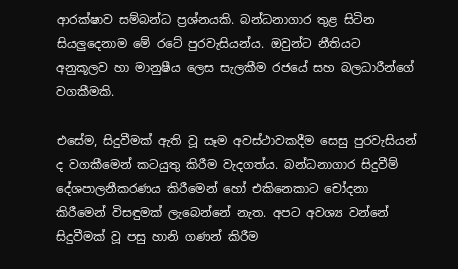ආරක්ෂාව සම්බන්ධ ප්‍රශ්නයකි. බන්ධනාගාර තුළ සිටින සියලුදෙනාම මේ රටේ පුරවැසියන්ය. ඔවුන්ට නීතියට අනුකූලව හා මානුෂීය ලෙස සැලකීම රජයේ සහ බලධාරීන්ගේ වගකීමකි.

එසේම, සිදුවීමක් ඇති වූ සෑම අවස්ථාවකදීම සෙසු පුරවැසියන් ද වගකීමෙන් කටයුතු කිරීම වැදගත්ය. බන්ධනාගාර සිදුවීම් දේශපාලනීකරණය කිරීමෙන් හෝ එකිනෙකාට චෝදනා කිරීමෙන් විසඳුමක් ලැබෙන්නේ නැත. අපට අවශ්‍ය වන්නේ සිදුවීමක් වූ පසු හානි ගණන් කිරීම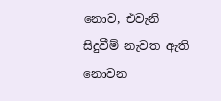නොව, එවැනි සිදුවීම් නැවත ඇති නොවන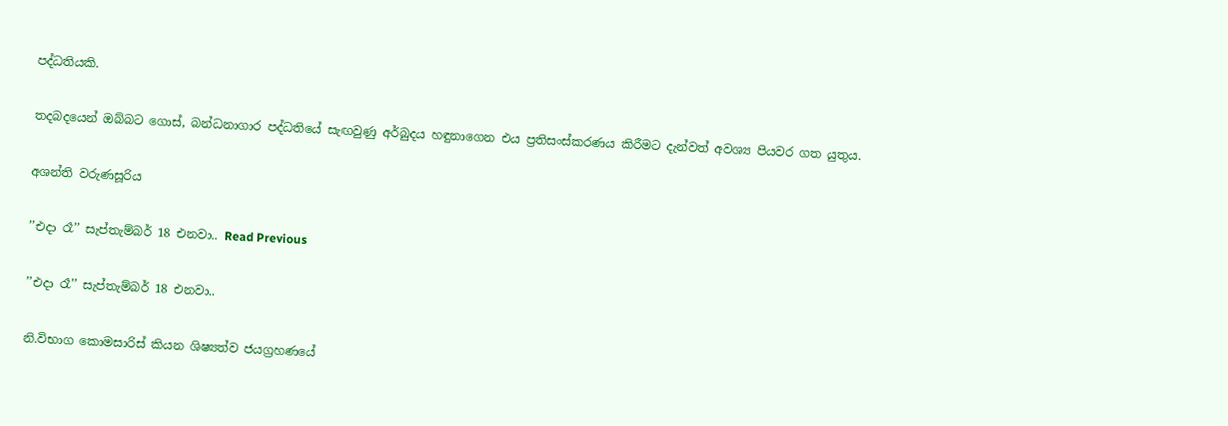පද්ධතියකි.

තදබදයෙන් ඔබ්බට ගොස්, බන්ධනාගාර පද්ධතියේ සැඟවුණු අර්බුදය හඳුනාගෙන එය ප්‍රතිසංස්කරණය කිරීමට දැන්වත් අවශ්‍ය පියවර ගත යුතුය.

අශන්ති වරුණසූරිය

’’එදා රෑ’’ සැප්තැම්බර් 18 එනවා.. Read Previous

’’එදා රෑ’’ සැප්තැම්බර් 18 එනවා..

නි.විභාග කොමසාරිස් කියන ශිෂ්‍යත්ව ජයග්‍රහණයේ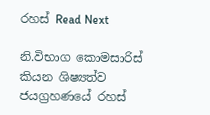රහස් Read Next

නි.විභාග කොමසාරිස් කියන ශිෂ්‍යත්ව ජයග්‍රහණයේ රහස්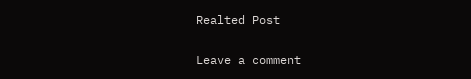Realted Post

Leave a comment